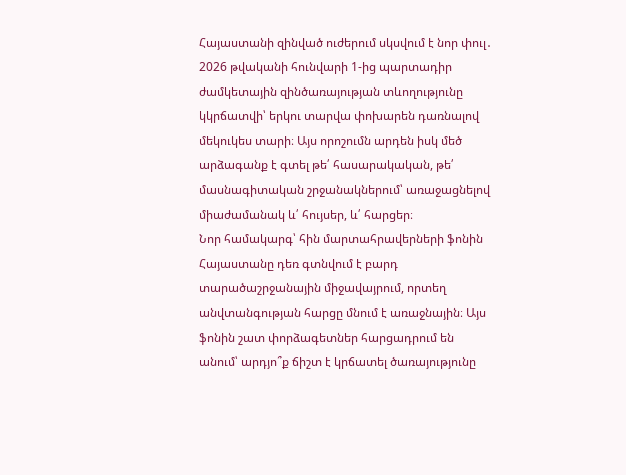Հայաստանի զինված ուժերում սկսվում է նոր փուլ․ 2026 թվականի հունվարի 1-ից պարտադիր ժամկետային զինծառայության տևողությունը կկրճատվի՝ երկու տարվա փոխարեն դառնալով մեկուկես տարի։ Այս որոշումն արդեն իսկ մեծ արձագանք է գտել թե՛ հասարակական, թե՛ մասնագիտական շրջանակներում՝ առաջացնելով միաժամանակ և՛ հույսեր, և՛ հարցեր։
Նոր համակարգ՝ հին մարտահրավերների ֆոնին
Հայաստանը դեռ գտնվում է բարդ տարածաշրջանային միջավայրում, որտեղ անվտանգության հարցը մնում է առաջնային։ Այս ֆոնին շատ փորձագետներ հարցադրում են անում՝ արդյո՞ք ճիշտ է կրճատել ծառայությունը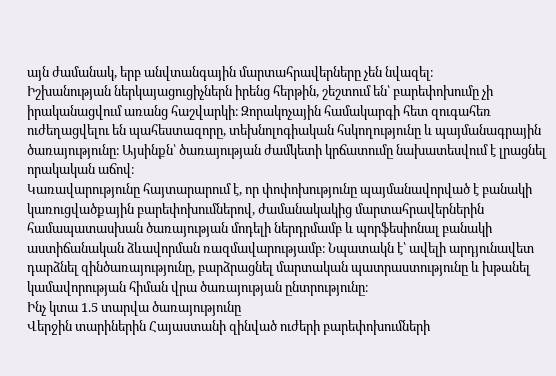այն ժամանակ, երբ անվտանգային մարտահրավերները չեն նվազել։
Իշխանության ներկայացուցիչներն իրենց հերթին, շեշտում են՝ բարեփոխումը չի իրականացվում առանց հաշվարկի։ Զորակոչային համակարգի հետ զուգահեռ ուժեղացվելու են պահեստազորը, տեխնոլոգիական հսկողությունը և պայմանագրային ծառայությունը։ Այսինքն՝ ծառայության ժամկետի կրճատումը նախատեսվում է լրացնել որակական աճով։
Կառավարությունը հայտարարում է, որ փոփոխությունը պայմանավորված է բանակի կառուցվածքային բարեփոխումներով, ժամանակակից մարտահրավերներին համապատասխան ծառայության մոդելի ներդրմամբ և պորֆեսիոնալ բանակի աստիճանական ձևավորման ռազմավարությամբ։ Նպատակն է՝ ավելի արդյունավետ դարձնել զինծառայությունը, բարձրացնել մարտական պատրաստությունը և խթանել կամավորության հիման վրա ծառայության ընտրությունը։
Ինչ կտա 1.5 տարվա ծառայությունը
Վերջին տարիներին Հայաստանի զինված ուժերի բարեփոխումների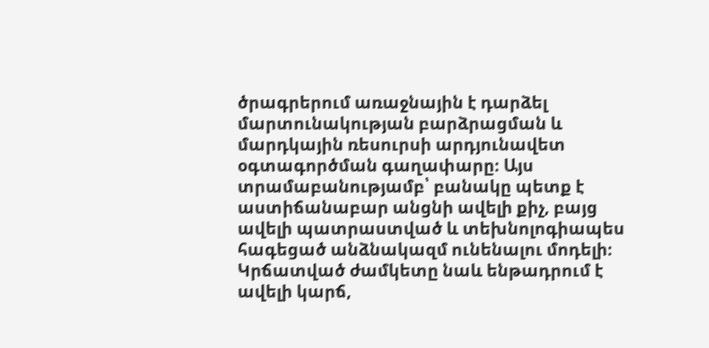ծրագրերում առաջնային է դարձել մարտունակության բարձրացման և մարդկային ռեսուրսի արդյունավետ օգտագործման գաղափարը։ Այս տրամաբանությամբ՝ բանակը պետք է աստիճանաբար անցնի ավելի քիչ, բայց ավելի պատրաստված և տեխնոլոգիապես հագեցած անձնակազմ ունենալու մոդելի։
Կրճատված ժամկետը նաև ենթադրում է ավելի կարճ,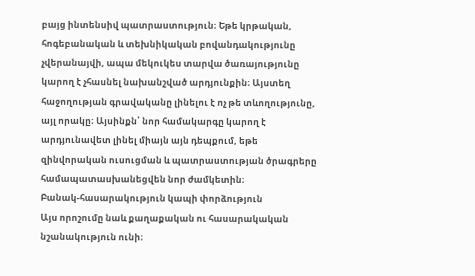բայց ինտենսիվ պատրաստություն։ Եթե կրթական, հոգեբանական և տեխնիկական բովանդակությունը չվերանայվի, ապա մեկուկես տարվա ծառայությունը կարող է չհասնել նախանշված արդյունքին։ Այստեղ հաջողության գրավականը լինելու է ոչ թե տևողությունը, այլ որակը։ Այսինքն՝ նոր համակարգը կարող է արդյունավետ լինել միայն այն դեպքում, եթե զինվորական ուսուցման և պատրաստության ծրագրերը համապատասխանեցվեն նոր ժամկետին։
Բանակ-հասարակություն կապի փորձություն
Այս որոշումը նաև քաղաքական ու հասարակական նշանակություն ունի։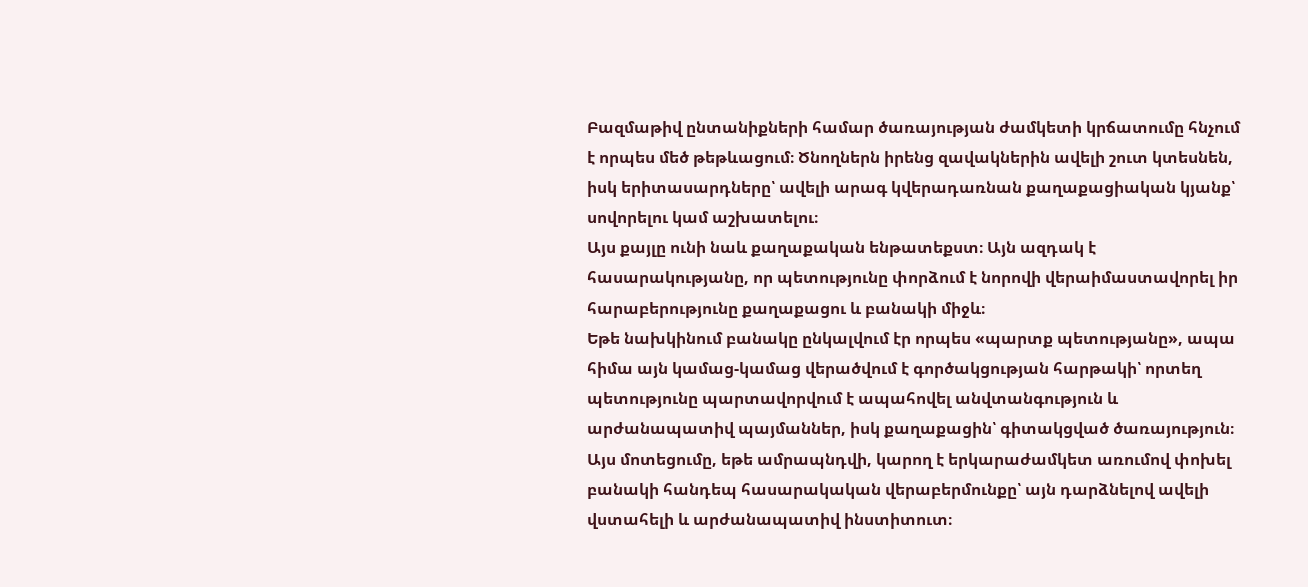Բազմաթիվ ընտանիքների համար ծառայության ժամկետի կրճատումը հնչում է որպես մեծ թեթևացում։ Ծնողներն իրենց զավակներին ավելի շուտ կտեսնեն, իսկ երիտասարդները՝ ավելի արագ կվերադառնան քաղաքացիական կյանք՝ սովորելու կամ աշխատելու։
Այս քայլը ունի նաև քաղաքական ենթատեքստ։ Այն ազդակ է հասարակությանը, որ պետությունը փորձում է նորովի վերաիմաստավորել իր հարաբերությունը քաղաքացու և բանակի միջև։
Եթե նախկինում բանակը ընկալվում էր որպես «պարտք պետությանը», ապա հիմա այն կամաց-կամաց վերածվում է գործակցության հարթակի՝ որտեղ պետությունը պարտավորվում է ապահովել անվտանգություն և արժանապատիվ պայմաններ, իսկ քաղաքացին՝ գիտակցված ծառայություն։
Այս մոտեցումը, եթե ամրապնդվի, կարող է երկարաժամկետ առումով փոխել բանակի հանդեպ հասարակական վերաբերմունքը՝ այն դարձնելով ավելի վստահելի և արժանապատիվ ինստիտուտ։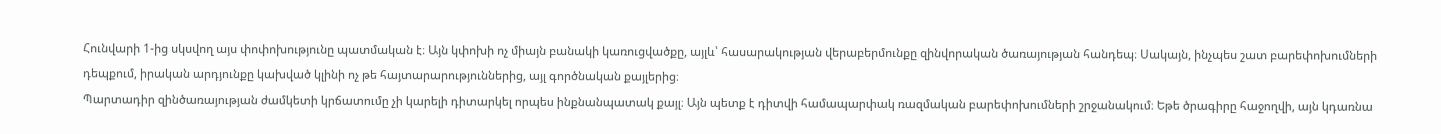Հունվարի 1-ից սկսվող այս փոփոխությունը պատմական է։ Այն կփոխի ոչ միայն բանակի կառուցվածքը, այլև՝ հասարակության վերաբերմունքը զինվորական ծառայության հանդեպ։ Սակայն, ինչպես շատ բարեփոխումների դեպքում, իրական արդյունքը կախված կլինի ոչ թե հայտարարություններից, այլ գործնական քայլերից։
Պարտադիր զինծառայության ժամկետի կրճատումը չի կարելի դիտարկել որպես ինքնանպատակ քայլ։ Այն պետք է դիտվի համապարփակ ռազմական բարեփոխումների շրջանակում։ Եթե ծրագիրը հաջողվի, այն կդառնա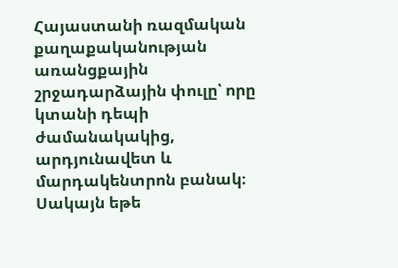Հայաստանի ռազմական քաղաքականության առանցքային շրջադարձային փուլը՝ որը կտանի դեպի ժամանակակից, արդյունավետ և մարդակենտրոն բանակ։
Սակայն եթե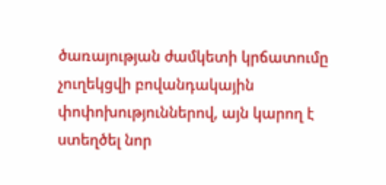ծառայության ժամկետի կրճատումը չուղեկցվի բովանդակային փոփոխություններով, այն կարող է ստեղծել նոր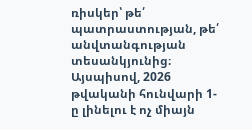ռիսկեր՝ թե՛ պատրաստության, թե՛ անվտանգության տեսանկյունից։
Այսպիսով, 2026 թվականի հունվարի 1-ը լինելու է ոչ միայն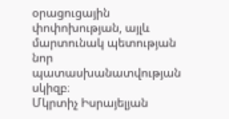օրացուցային փոփոխության, այլև մարտունակ պետության նոր պատասխանատվության սկիզբ։
Մկրտիչ Իսրայելյան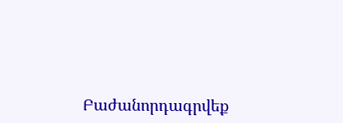Բաժանորդագրվեք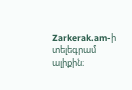Zarkerak.am-ի տելեգրամ ալիքին։